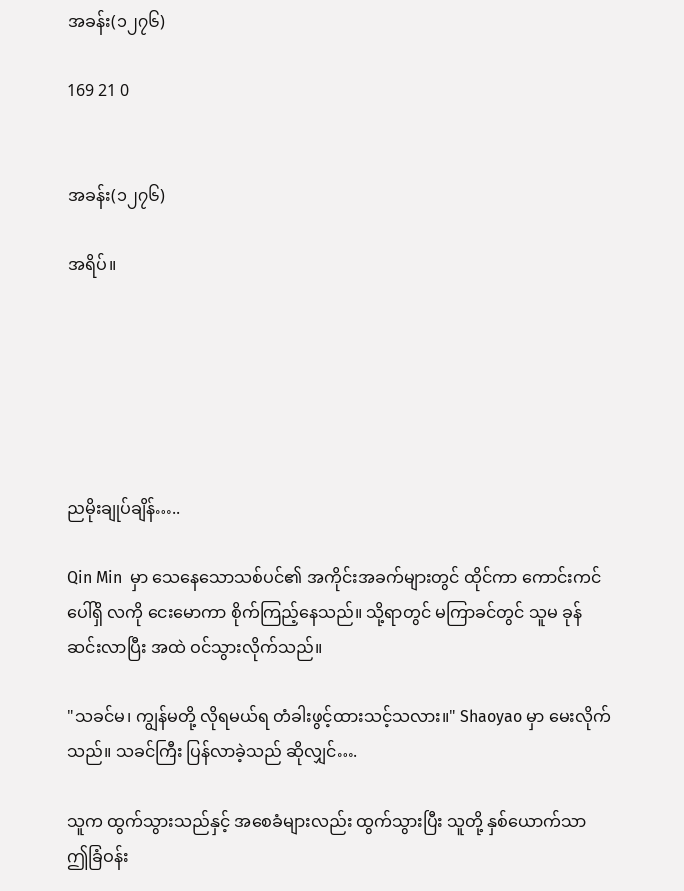အခန်း(၁၂၇၆)

169 21 0


အခန်း(၁၂၇၆)

အရိပ်။






ညမိုးချုပ်ချိန်…..

Qin Min  မှာ သေနေသောသစ်ပင်၏ အကိုင်းအခက်များတွင် ထိုင်ကာ ကောင်းကင်ပေါ်ရှိ လကို ငေးမောကာ စိုက်ကြည့်နေသည်။ သို့ရာတွင် မကြာခင်တွင် သူမ ခုန်ဆင်းလာပြီး အထဲ ဝင်သွားလိုက်သည်။

"သခင်မ၊ ကျွန်မတို့ လိုရမယ်ရ တံခါးဖွင့်ထားသင့်သလား။" Shaoyao မှာ မေးလိုက်သည်။ သခင်ကြီး ပြန်လာခဲ့သည် ဆိုလျှင်….

သူက ထွက်သွားသည်နှင့် အစေခံများလည်း ထွက်သွားပြီး သူတို့ နှစ်ယောက်သာ ဤခြံဝန်း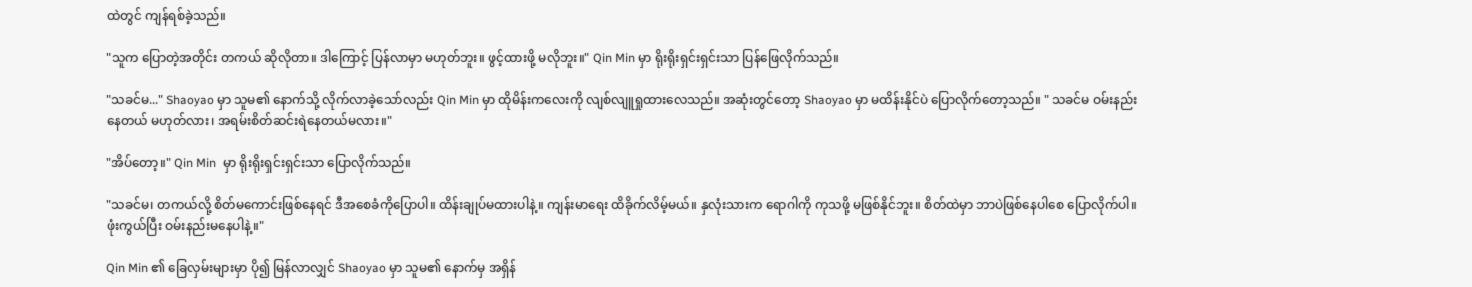ထဲတွင် ကျန်ရစ်ခဲ့သည်။

"သူက ပြောတဲ့အတိုင်း တကယ် ဆိုလိုတာ။ ဒါကြောင့် ပြန်လာမှာ မဟုတ်ဘူး။ ဖွင့်ထားဖို့ မလိုဘူး။" Qin Min မှာ ရိုးရိုးရှင်းရှင်းသာ ပြန်ဖြေလိုက်သည်။

"သခင်မ..." Shaoyao မှာ သူမ၏ နောက်သို့ လိုက်လာခဲ့သော်လည်း Qin Min မှာ ထိုမိန်းကလေးကို လျစ်လျူရှုထားလေသည်။ အဆုံးတွင်တော့ Shaoyao မှာ မထိန်းနိုင်ပဲ ပြောလိုက်တော့သည်။ " သခင်မ ဝမ်းနည်းနေတယ် မဟုတ်လား၊ အရမ်းစိတ်ဆင်းရဲနေတယ်မလား။"

"အိပ်တော့။" Qin Min  မှာ ရိုးရိုးရှင်းရှင်းသာ ပြောလိုက်သည်။

"သခင်မ၊ တကယ်လို့ စိတ်မကောင်းဖြစ်နေရင် ဒီအစေခံကိုပြောပါ။ ထိန်းချုပ်မထားပါနဲ့။ ကျန်းမာရေး ထိခိုက်လိမ့်မယ်။ နှလုံးသားက ရောဂါကို ကုသဖို့ မဖြစ်နိုင်ဘူး။ စိတ်ထဲမှာ ဘာပဲဖြစ်နေပါစေ ပြောလိုက်ပါ။ ဖုံးကွယ်ပြီး ဝမ်းနည်းမနေပါနဲ့။"

Qin Min ၏ ခြေလှမ်းများမှာ ပို၍ မြန်လာလျှင် Shaoyao မှာ သူမ၏ နောက်မှ အရှိန်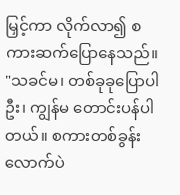မြှင့်ကာ လိုက်လာ၍ စကားဆက်ပြောနေသည်။ "သခင်မ၊ တစ်ခုခုပြောပါဦး၊ ကျွန်မ တောင်းပန်ပါတယ်။ စကားတစ်ခွန်းလောက်ပဲ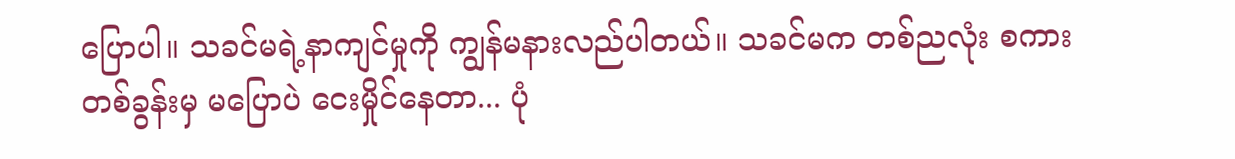ပြောပါ။ သခင်မရဲ့နာကျင်မှုကို ကျွန်မနားလည်ပါတယ်။ သခင်မက တစ်ညလုံး စကားတစ်ခွန်းမှ မပြောပဲ ငေးမှိုင်နေတာ... ပုံ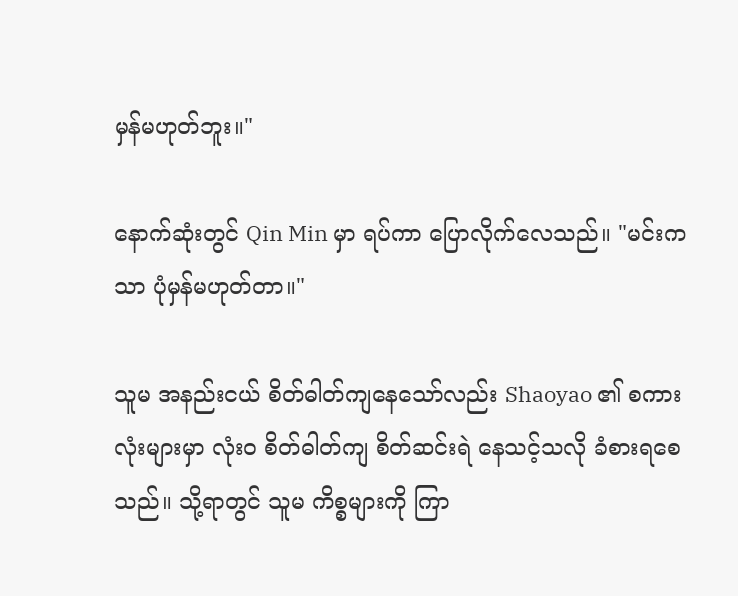မှန်မဟုတ်ဘူး။"

နောက်ဆုံးတွင် Qin Min မှာ ရပ်ကာ ပြောလိုက်လေသည်။ "မင်းကသာ ပုံမှန်မဟုတ်တာ။"

သူမ အနည်းငယ် စိတ်ဓါတ်ကျနေသော်လည်း Shaoyao ၏ စကားလုံးများမှာ လုံးဝ စိတ်ဓါတ်ကျ စိတ်ဆင်းရဲ နေသင့်သလို ခံစားရစေသည်။ သို့ရာတွင် သူမ ကိစ္စများကို ကြာ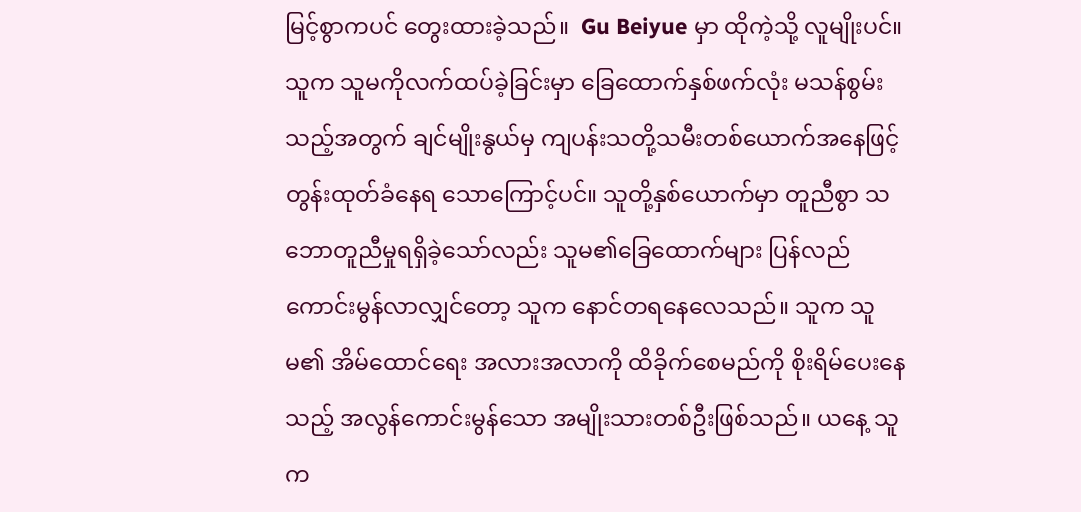မြင့်စွာကပင် တွေးထားခဲ့သည်။  Gu Beiyue မှာ ထိုကဲ့သို့ လူမျိုးပင်။ သူက သူမကိုလက်ထပ်ခဲ့ခြင်းမှာ ခြေထောက်နှစ်ဖက်လုံး မသန်စွမ်းသည့်အတွက် ချင်မျိုးနွယ်မှ ကျပန်းသတို့သမီးတစ်ယောက်အနေဖြင့် တွန်းထုတ်ခံနေရ သောကြောင့်ပင်။ သူတို့နှစ်ယောက်မှာ တူညီစွာ သဘောတူညီမှုရရှိခဲ့သော်လည်း သူမ၏ခြေထောက်များ ပြန်လည်ကောင်းမွန်လာလျှင်တော့ သူက နောင်တရနေလေသည်။ သူက သူမ၏ အိမ်ထောင်ရေး အလားအလာကို ထိခိုက်စေမည်ကို စိုးရိမ်ပေးနေသည့် အလွန်ကောင်းမွန်သော အမျိုးသားတစ်ဦးဖြစ်သည်။ ယနေ့ သူက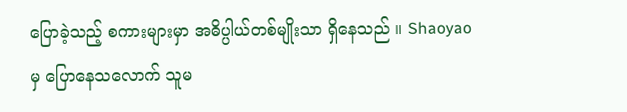ပြောခဲ့သည့် စကားများမှာ အဓိပ္ပါယ်တစ်မျိုးသာ ရှိနေသည် ။ Shaoyao မှ ပြောနေသလောက် သူမ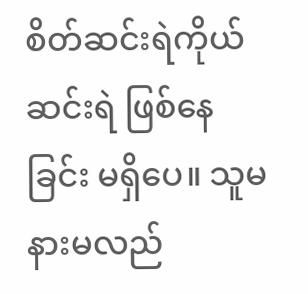စိတ်ဆင်းရဲကိုယ်ဆင်းရဲ ဖြစ်နေခြင်း မရှိပေ။ သူမ နားမလည်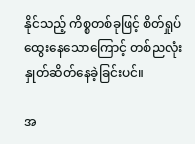နိုင်သည့် ကိစ္စတစ်ခုဖြင့် စိတ်ရှုပ်ထွေးနေသောကြောင့် တစ်ညလုံး နှုတ်ဆိတ်နေခဲ့ခြင်းပင်။

အ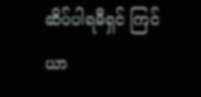ဆိပ်ပါရမီရှင် ကြင်ယာ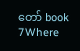တော် book 7Where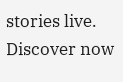stories live. Discover now